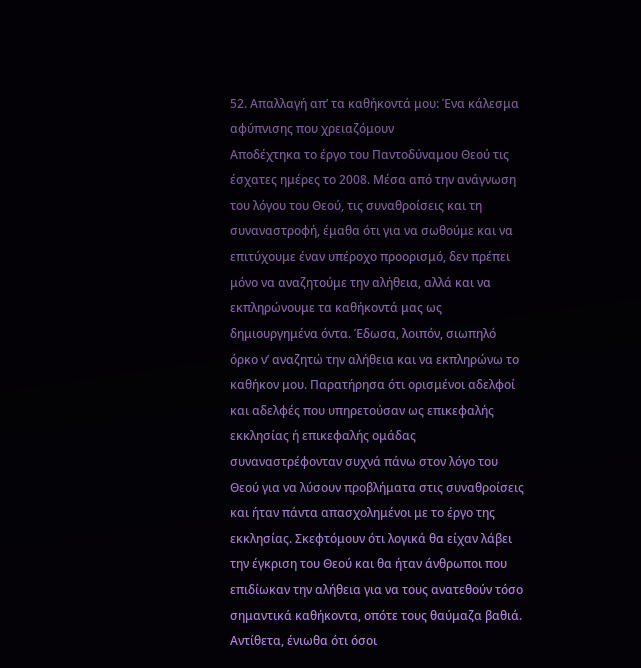52. Απαλλαγή απ’ τα καθήκοντά μου: Ένα κάλεσμα αφύπνισης που χρειαζόμουν
Αποδέχτηκα το έργο του Παντοδύναμου Θεού τις έσχατες ημέρες το 2008. Μέσα από την ανάγνωση του λόγου του Θεού, τις συναθροίσεις και τη συναναστροφή, έμαθα ότι για να σωθούμε και να επιτύχουμε έναν υπέροχο προορισμό, δεν πρέπει μόνο να αναζητούμε την αλήθεια, αλλά και να εκπληρώνουμε τα καθήκοντά μας ως δημιουργημένα όντα. Έδωσα, λοιπόν, σιωπηλό όρκο ν’ αναζητώ την αλήθεια και να εκπληρώνω το καθήκον μου. Παρατήρησα ότι ορισμένοι αδελφοί και αδελφές που υπηρετούσαν ως επικεφαλής εκκλησίας ή επικεφαλής ομάδας συναναστρέφονταν συχνά πάνω στον λόγο του Θεού για να λύσουν προβλήματα στις συναθροίσεις και ήταν πάντα απασχολημένοι με το έργο της εκκλησίας. Σκεφτόμουν ότι λογικά θα είχαν λάβει την έγκριση του Θεού και θα ήταν άνθρωποι που επιδίωκαν την αλήθεια για να τους ανατεθούν τόσο σημαντικά καθήκοντα, οπότε τους θαύμαζα βαθιά. Αντίθετα, ένιωθα ότι όσοι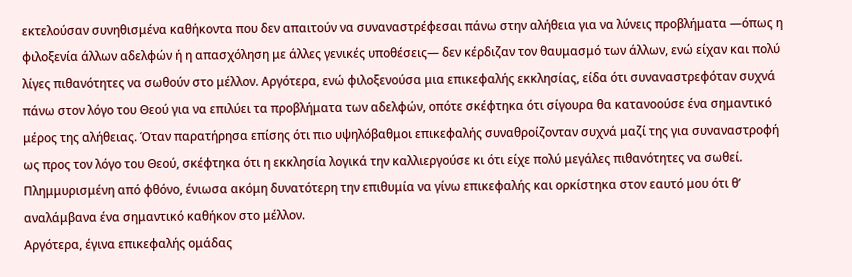εκτελούσαν συνηθισμένα καθήκοντα που δεν απαιτούν να συναναστρέφεσαι πάνω στην αλήθεια για να λύνεις προβλήματα —όπως η φιλοξενία άλλων αδελφών ή η απασχόληση με άλλες γενικές υποθέσεις— δεν κέρδιζαν τον θαυμασμό των άλλων, ενώ είχαν και πολύ λίγες πιθανότητες να σωθούν στο μέλλον. Αργότερα, ενώ φιλοξενούσα μια επικεφαλής εκκλησίας, είδα ότι συναναστρεφόταν συχνά πάνω στον λόγο του Θεού για να επιλύει τα προβλήματα των αδελφών, οπότε σκέφτηκα ότι σίγουρα θα κατανοούσε ένα σημαντικό μέρος της αλήθειας. Όταν παρατήρησα επίσης ότι πιο υψηλόβαθμοι επικεφαλής συναθροίζονταν συχνά μαζί της για συναναστροφή ως προς τον λόγο του Θεού, σκέφτηκα ότι η εκκλησία λογικά την καλλιεργούσε κι ότι είχε πολύ μεγάλες πιθανότητες να σωθεί. Πλημμυρισμένη από φθόνο, ένιωσα ακόμη δυνατότερη την επιθυμία να γίνω επικεφαλής και ορκίστηκα στον εαυτό μου ότι θ’ αναλάμβανα ένα σημαντικό καθήκον στο μέλλον.
Αργότερα, έγινα επικεφαλής ομάδας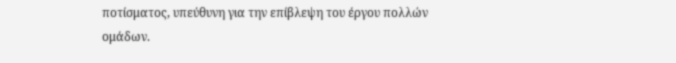ποτίσματος, υπεύθυνη για την επίβλεψη του έργου πολλών ομάδων.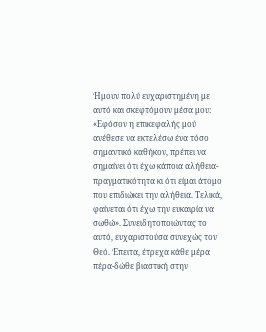Ήμουν πολύ ευχαριστημένη με αυτό και σκεφτόμουν μέσα μου: «Εφόσον η επικεφαλής μού ανέθεσε να εκτελέσω ένα τόσο σημαντικό καθήκον, πρέπει να σημαίνει ότι έχω κάποια αλήθεια-πραγματικότητα κι ότι είμαι άτομο που επιδιώκει την αλήθεια. Τελικά, φαίνεται ότι έχω την ευκαιρία να σωθώ». Συνειδητοποιώντας το αυτό, ευχαριστούσα συνεχώς τον Θεό. Έπειτα, έτρεχα κάθε μέρα πέρα-δώθε βιαστική στην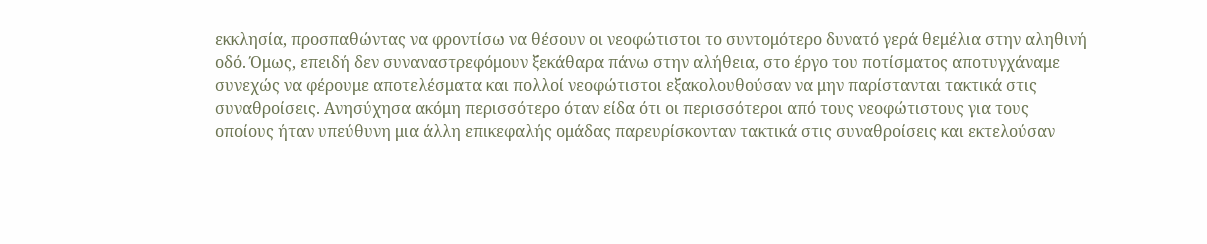εκκλησία, προσπαθώντας να φροντίσω να θέσουν οι νεοφώτιστοι το συντομότερο δυνατό γερά θεμέλια στην αληθινή οδό. Όμως, επειδή δεν συναναστρεφόμουν ξεκάθαρα πάνω στην αλήθεια, στο έργο του ποτίσματος αποτυγχάναμε συνεχώς να φέρουμε αποτελέσματα και πολλοί νεοφώτιστοι εξακολουθούσαν να μην παρίστανται τακτικά στις συναθροίσεις. Ανησύχησα ακόμη περισσότερο όταν είδα ότι οι περισσότεροι από τους νεοφώτιστους για τους οποίους ήταν υπεύθυνη μια άλλη επικεφαλής ομάδας παρευρίσκονταν τακτικά στις συναθροίσεις και εκτελούσαν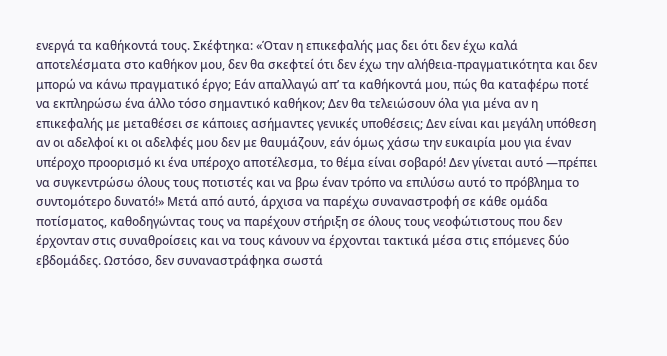ενεργά τα καθήκοντά τους. Σκέφτηκα: «Όταν η επικεφαλής μας δει ότι δεν έχω καλά αποτελέσματα στο καθήκον μου, δεν θα σκεφτεί ότι δεν έχω την αλήθεια-πραγματικότητα και δεν μπορώ να κάνω πραγματικό έργο; Εάν απαλλαγώ απ’ τα καθήκοντά μου, πώς θα καταφέρω ποτέ να εκπληρώσω ένα άλλο τόσο σημαντικό καθήκον; Δεν θα τελειώσουν όλα για μένα αν η επικεφαλής με μεταθέσει σε κάποιες ασήμαντες γενικές υποθέσεις; Δεν είναι και μεγάλη υπόθεση αν οι αδελφοί κι οι αδελφές μου δεν με θαυμάζουν, εάν όμως χάσω την ευκαιρία μου για έναν υπέροχο προορισμό κι ένα υπέροχο αποτέλεσμα, το θέμα είναι σοβαρό! Δεν γίνεται αυτό —πρέπει να συγκεντρώσω όλους τους ποτιστές και να βρω έναν τρόπο να επιλύσω αυτό το πρόβλημα το συντομότερο δυνατό!» Μετά από αυτό, άρχισα να παρέχω συναναστροφή σε κάθε ομάδα ποτίσματος, καθοδηγώντας τους να παρέχουν στήριξη σε όλους τους νεοφώτιστους που δεν έρχονταν στις συναθροίσεις και να τους κάνουν να έρχονται τακτικά μέσα στις επόμενες δύο εβδομάδες. Ωστόσο, δεν συναναστράφηκα σωστά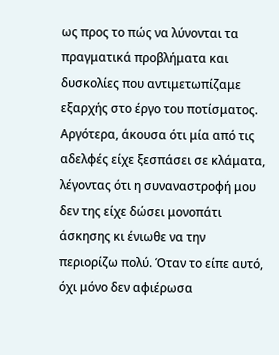ως προς το πώς να λύνονται τα πραγματικά προβλήματα και δυσκολίες που αντιμετωπίζαμε εξαρχής στο έργο του ποτίσματος. Αργότερα, άκουσα ότι μία από τις αδελφές είχε ξεσπάσει σε κλάματα, λέγοντας ότι η συναναστροφή μου δεν της είχε δώσει μονοπάτι άσκησης κι ένιωθε να την περιορίζω πολύ. Όταν το είπε αυτό, όχι μόνο δεν αφιέρωσα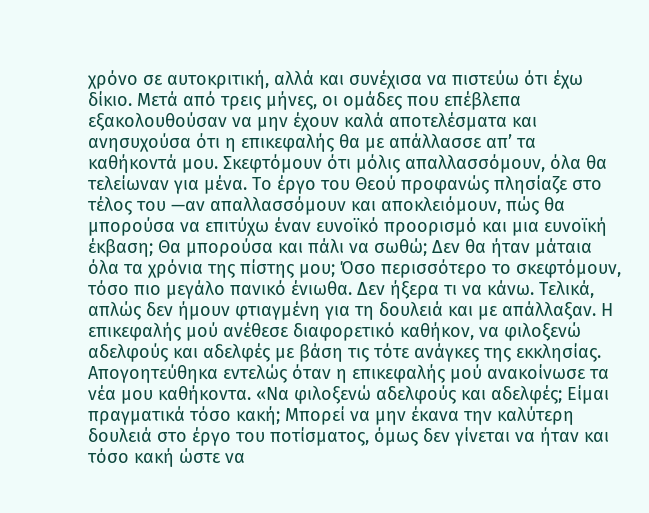χρόνο σε αυτοκριτική, αλλά και συνέχισα να πιστεύω ότι έχω δίκιο. Μετά από τρεις μήνες, οι ομάδες που επέβλεπα εξακολουθούσαν να μην έχουν καλά αποτελέσματα και ανησυχούσα ότι η επικεφαλής θα με απάλλασσε απ’ τα καθήκοντά μου. Σκεφτόμουν ότι μόλις απαλλασσόμουν, όλα θα τελείωναν για μένα. Το έργο του Θεού προφανώς πλησίαζε στο τέλος του —αν απαλλασσόμουν και αποκλειόμουν, πώς θα μπορούσα να επιτύχω έναν ευνοϊκό προορισμό και μια ευνοϊκή έκβαση; Θα μπορούσα και πάλι να σωθώ; Δεν θα ήταν μάταια όλα τα χρόνια της πίστης μου; Όσο περισσότερο το σκεφτόμουν, τόσο πιο μεγάλο πανικό ένιωθα. Δεν ήξερα τι να κάνω. Τελικά, απλώς δεν ήμουν φτιαγμένη για τη δουλειά και με απάλλαξαν. Η επικεφαλής μού ανέθεσε διαφορετικό καθήκον, να φιλοξενώ αδελφούς και αδελφές με βάση τις τότε ανάγκες της εκκλησίας.
Απογοητεύθηκα εντελώς όταν η επικεφαλής μού ανακοίνωσε τα νέα μου καθήκοντα. «Να φιλοξενώ αδελφούς και αδελφές; Είμαι πραγματικά τόσο κακή; Μπορεί να μην έκανα την καλύτερη δουλειά στο έργο του ποτίσματος, όμως δεν γίνεται να ήταν και τόσο κακή ώστε να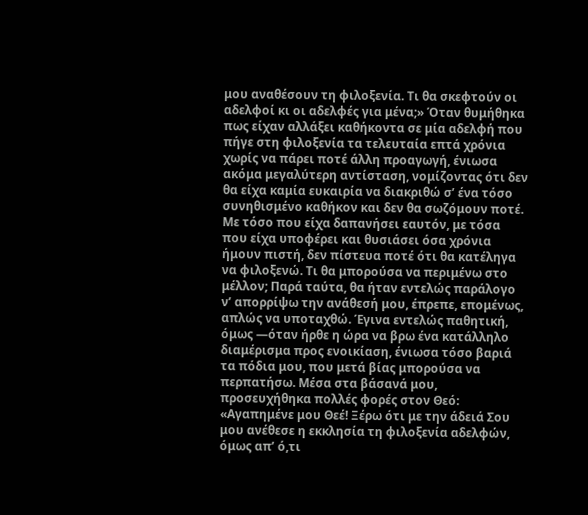μου αναθέσουν τη φιλοξενία. Τι θα σκεφτούν οι αδελφοί κι οι αδελφές για μένα;» Όταν θυμήθηκα πως είχαν αλλάξει καθήκοντα σε μία αδελφή που πήγε στη φιλοξενία τα τελευταία επτά χρόνια χωρίς να πάρει ποτέ άλλη προαγωγή, ένιωσα ακόμα μεγαλύτερη αντίσταση, νομίζοντας ότι δεν θα είχα καμία ευκαιρία να διακριθώ σ’ ένα τόσο συνηθισμένο καθήκον και δεν θα σωζόμουν ποτέ. Με τόσο που είχα δαπανήσει εαυτόν, με τόσα που είχα υποφέρει και θυσιάσει όσα χρόνια ήμουν πιστή, δεν πίστευα ποτέ ότι θα κατέληγα να φιλοξενώ. Τι θα μπορούσα να περιμένω στο μέλλον; Παρά ταύτα, θα ήταν εντελώς παράλογο ν’ απορρίψω την ανάθεσή μου, έπρεπε, επομένως, απλώς να υποταχθώ. Έγινα εντελώς παθητική, όμως —όταν ήρθε η ώρα να βρω ένα κατάλληλο διαμέρισμα προς ενοικίαση, ένιωσα τόσο βαριά τα πόδια μου, που μετά βίας μπορούσα να περπατήσω. Μέσα στα βάσανά μου, προσευχήθηκα πολλές φορές στον Θεό: «Αγαπημένε μου Θεέ! Ξέρω ότι με την άδειά Σου μου ανέθεσε η εκκλησία τη φιλοξενία αδελφών, όμως απ’ ό,τι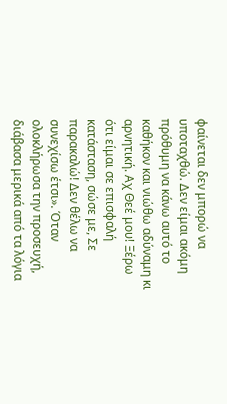φαίνεται δεν μπορώ να υποταχθώ. Δεν είμαι ακόμη πρόθυμη να κάνω αυτό το καθήκον και νιώθω αδύναμη κι αρνητική. Αχ Θεέ μου! Ξέρω ότι είμαι σε επισφαλή κατάσταση, σώσε με, Σε παρακαλώ! Δεν θέλω να συνεχίσω έτσι». Όταν ολοκλήρωσα την προσευχή, διάβασα μερικά από τα λόγια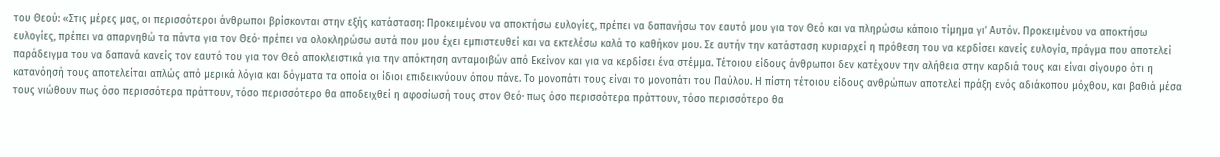του Θεού: «Στις μέρες μας, οι περισσότεροι άνθρωποι βρίσκονται στην εξής κατάσταση: Προκειμένου να αποκτήσω ευλογίες, πρέπει να δαπανήσω τον εαυτό μου για τον Θεό και να πληρώσω κάποιο τίμημα γι’ Αυτόν. Προκειμένου να αποκτήσω ευλογίες, πρέπει να απαρνηθώ τα πάντα για τον Θεό· πρέπει να ολοκληρώσω αυτά που μου έχει εμπιστευθεί και να εκτελέσω καλά το καθήκον μου. Σε αυτήν την κατάσταση κυριαρχεί η πρόθεση του να κερδίσει κανείς ευλογία, πράγμα που αποτελεί παράδειγμα του να δαπανά κανείς τον εαυτό του για τον Θεό αποκλειστικά για την απόκτηση ανταμοιβών από Εκείνον και για να κερδίσει ένα στέμμα. Τέτοιου είδους άνθρωποι δεν κατέχουν την αλήθεια στην καρδιά τους και είναι σίγουρο ότι η κατανόησή τους αποτελείται απλώς από μερικά λόγια και δόγματα τα οποία οι ίδιοι επιδεικνύουν όπου πάνε. Το μονοπάτι τους είναι το μονοπάτι του Παύλου. Η πίστη τέτοιου είδους ανθρώπων αποτελεί πράξη ενός αδιάκοπου μόχθου, και βαθιά μέσα τους νιώθουν πως όσο περισσότερα πράττουν, τόσο περισσότερο θα αποδειχθεί η αφοσίωσή τους στον Θεό· πως όσο περισσότερα πράττουν, τόσο περισσότερο θα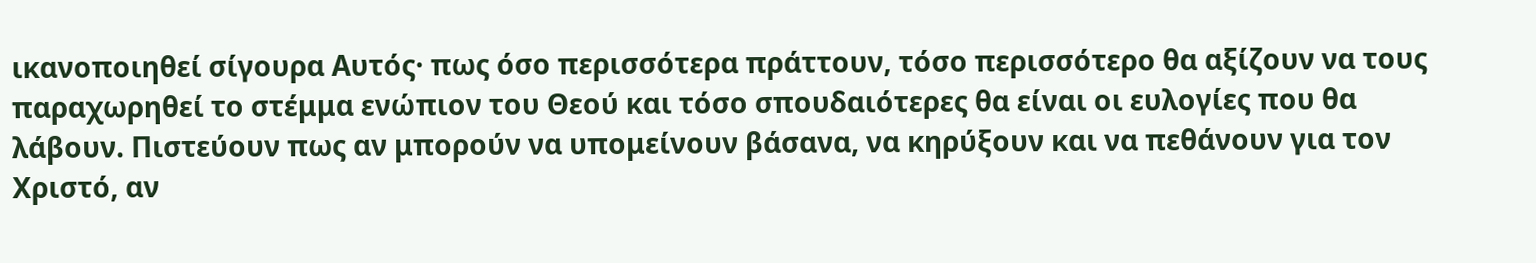ικανοποιηθεί σίγουρα Αυτός· πως όσο περισσότερα πράττουν, τόσο περισσότερο θα αξίζουν να τους παραχωρηθεί το στέμμα ενώπιον του Θεού και τόσο σπουδαιότερες θα είναι οι ευλογίες που θα λάβουν. Πιστεύουν πως αν μπορούν να υπομείνουν βάσανα, να κηρύξουν και να πεθάνουν για τον Χριστό, αν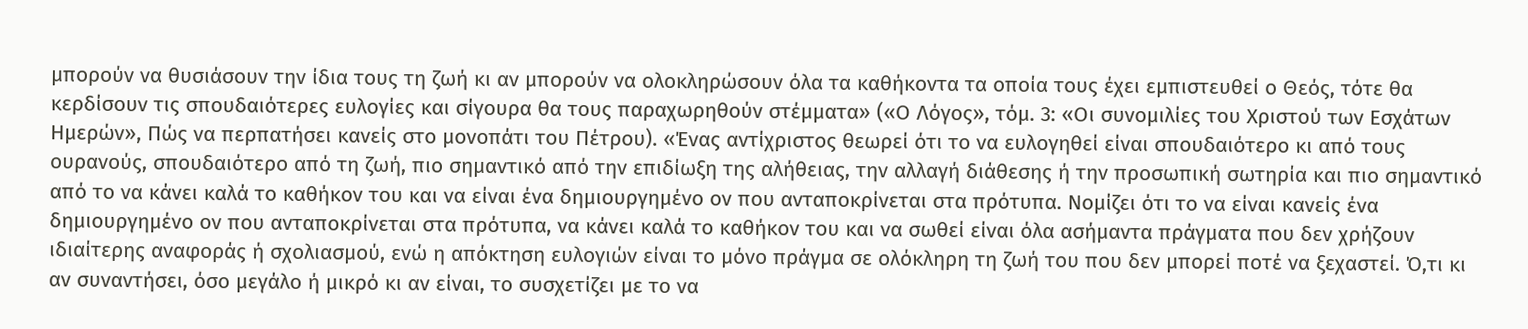μπορούν να θυσιάσουν την ίδια τους τη ζωή κι αν μπορούν να ολοκληρώσουν όλα τα καθήκοντα τα οποία τους έχει εμπιστευθεί ο Θεός, τότε θα κερδίσουν τις σπουδαιότερες ευλογίες και σίγουρα θα τους παραχωρηθούν στέμματα» («Ο Λόγος», τόμ. 3: «Οι συνομιλίες του Χριστού των Εσχάτων Ημερών», Πώς να περπατήσει κανείς στο μονοπάτι του Πέτρου). «Ένας αντίχριστος θεωρεί ότι το να ευλογηθεί είναι σπουδαιότερο κι από τους ουρανούς, σπουδαιότερο από τη ζωή, πιο σημαντικό από την επιδίωξη της αλήθειας, την αλλαγή διάθεσης ή την προσωπική σωτηρία και πιο σημαντικό από το να κάνει καλά το καθήκον του και να είναι ένα δημιουργημένο ον που ανταποκρίνεται στα πρότυπα. Νομίζει ότι το να είναι κανείς ένα δημιουργημένο ον που ανταποκρίνεται στα πρότυπα, να κάνει καλά το καθήκον του και να σωθεί είναι όλα ασήμαντα πράγματα που δεν χρήζουν ιδιαίτερης αναφοράς ή σχολιασμού, ενώ η απόκτηση ευλογιών είναι το μόνο πράγμα σε ολόκληρη τη ζωή του που δεν μπορεί ποτέ να ξεχαστεί. Ό,τι κι αν συναντήσει, όσο μεγάλο ή μικρό κι αν είναι, το συσχετίζει με το να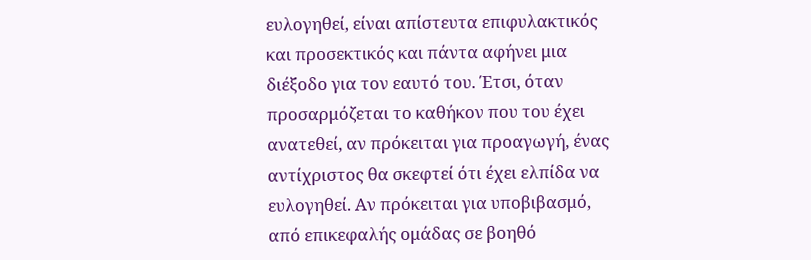ευλογηθεί, είναι απίστευτα επιφυλακτικός και προσεκτικός και πάντα αφήνει μια διέξοδο για τον εαυτό του. Έτσι, όταν προσαρμόζεται το καθήκον που του έχει ανατεθεί, αν πρόκειται για προαγωγή, ένας αντίχριστος θα σκεφτεί ότι έχει ελπίδα να ευλογηθεί. Αν πρόκειται για υποβιβασμό, από επικεφαλής ομάδας σε βοηθό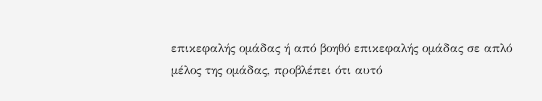επικεφαλής ομάδας ή από βοηθό επικεφαλής ομάδας σε απλό μέλος της ομάδας, προβλέπει ότι αυτό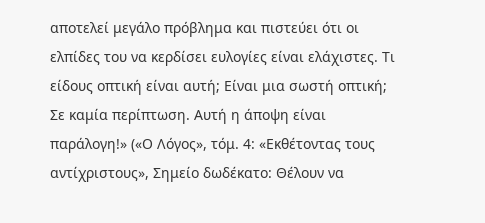αποτελεί μεγάλο πρόβλημα και πιστεύει ότι οι ελπίδες του να κερδίσει ευλογίες είναι ελάχιστες. Τι είδους οπτική είναι αυτή; Είναι μια σωστή οπτική; Σε καμία περίπτωση. Αυτή η άποψη είναι παράλογη!» («Ο Λόγος», τόμ. 4: «Εκθέτοντας τους αντίχριστους», Σημείο δωδέκατο: Θέλουν να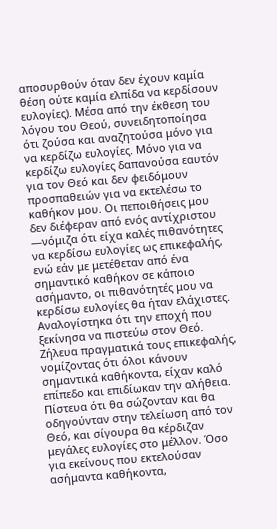αποσυρθούν όταν δεν έχουν καμία θέση ούτε καμία ελπίδα να κερδίσουν ευλογίες). Μέσα από την έκθεση του λόγου του Θεού, συνειδητοποίησα ότι ζούσα και αναζητούσα μόνο για να κερδίζω ευλογίες. Μόνο για να κερδίζω ευλογίες δαπανούσα εαυτόν για τον Θεό και δεν φειδόμουν προσπαθειών για να εκτελέσω το καθήκον μου. Οι πεποιθήσεις μου δεν διέφεραν από ενός αντίχριστου —νόμιζα ότι είχα καλές πιθανότητες να κερδίσω ευλογίες ως επικεφαλής, ενώ εάν με μετέθεταν από ένα σημαντικό καθήκον σε κάποιο ασήμαντο, οι πιθανότητές μου να κερδίσω ευλογίες θα ήταν ελάχιστες. Αναλογίστηκα ότι την εποχή που ξεκίνησα να πιστεύω στον Θεό. Ζήλευα πραγματικά τους επικεφαλής, νομίζοντας ότι όλοι κάνουν σημαντικά καθήκοντα, είχαν καλό επίπεδο και επιδίωκαν την αλήθεια. Πίστευα ότι θα σώζονταν και θα οδηγούνταν στην τελείωση από τον Θεό, και σίγουρα θα κέρδιζαν μεγάλες ευλογίες στο μέλλον. Όσο για εκείνους που εκτελούσαν ασήμαντα καθήκοντα,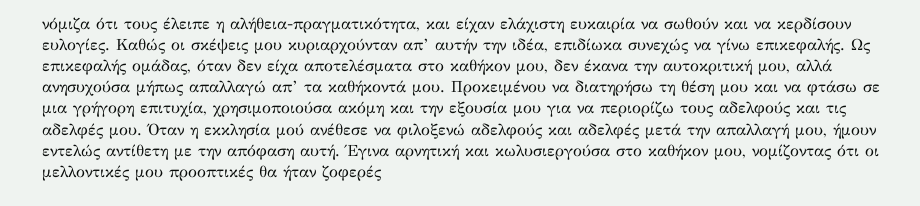νόμιζα ότι τους έλειπε η αλήθεια-πραγματικότητα, και είχαν ελάχιστη ευκαιρία να σωθούν και να κερδίσουν ευλογίες. Καθώς οι σκέψεις μου κυριαρχούνταν απ’ αυτήν την ιδέα, επιδίωκα συνεχώς να γίνω επικεφαλής. Ως επικεφαλής ομάδας, όταν δεν είχα αποτελέσματα στο καθήκον μου, δεν έκανα την αυτοκριτική μου, αλλά ανησυχούσα μήπως απαλλαγώ απ’ τα καθήκοντά μου. Προκειμένου να διατηρήσω τη θέση μου και να φτάσω σε μια γρήγορη επιτυχία, χρησιμοποιούσα ακόμη και την εξουσία μου για να περιορίζω τους αδελφούς και τις αδελφές μου. Όταν η εκκλησία μού ανέθεσε να φιλοξενώ αδελφούς και αδελφές μετά την απαλλαγή μου, ήμουν εντελώς αντίθετη με την απόφαση αυτή. Έγινα αρνητική και κωλυσιεργούσα στο καθήκον μου, νομίζοντας ότι οι μελλοντικές μου προοπτικές θα ήταν ζοφερές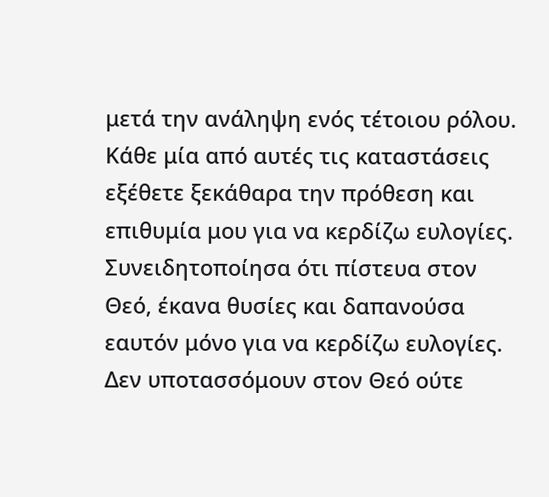μετά την ανάληψη ενός τέτοιου ρόλου. Κάθε μία από αυτές τις καταστάσεις εξέθετε ξεκάθαρα την πρόθεση και επιθυμία μου για να κερδίζω ευλογίες. Συνειδητοποίησα ότι πίστευα στον Θεό, έκανα θυσίες και δαπανούσα εαυτόν μόνο για να κερδίζω ευλογίες. Δεν υποτασσόμουν στον Θεό ούτε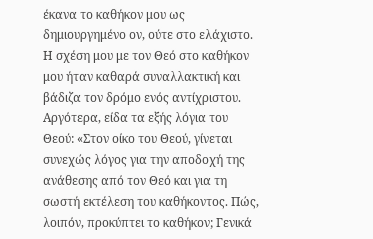έκανα το καθήκον μου ως δημιουργημένο ον, ούτε στο ελάχιστο. Η σχέση μου με τον Θεό στο καθήκον μου ήταν καθαρά συναλλακτική και βάδιζα τον δρόμο ενός αντίχριστου.
Αργότερα, είδα τα εξής λόγια του Θεού: «Στον οίκο του Θεού, γίνεται συνεχώς λόγος για την αποδοχή της ανάθεσης από τον Θεό και για τη σωστή εκτέλεση του καθήκοντος. Πώς, λοιπόν, προκύπτει το καθήκον; Γενικά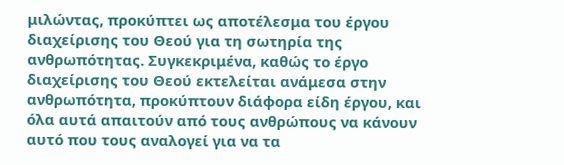μιλώντας, προκύπτει ως αποτέλεσμα του έργου διαχείρισης του Θεού για τη σωτηρία της ανθρωπότητας. Συγκεκριμένα, καθώς το έργο διαχείρισης του Θεού εκτελείται ανάμεσα στην ανθρωπότητα, προκύπτουν διάφορα είδη έργου, και όλα αυτά απαιτούν από τους ανθρώπους να κάνουν αυτό που τους αναλογεί για να τα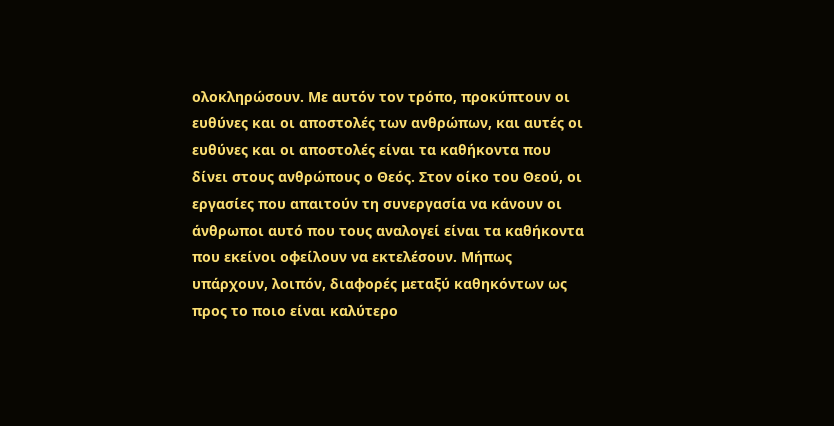ολοκληρώσουν. Με αυτόν τον τρόπο, προκύπτουν οι ευθύνες και οι αποστολές των ανθρώπων, και αυτές οι ευθύνες και οι αποστολές είναι τα καθήκοντα που δίνει στους ανθρώπους ο Θεός. Στον οίκο του Θεού, οι εργασίες που απαιτούν τη συνεργασία να κάνουν οι άνθρωποι αυτό που τους αναλογεί είναι τα καθήκοντα που εκείνοι οφείλουν να εκτελέσουν. Μήπως υπάρχουν, λοιπόν, διαφορές μεταξύ καθηκόντων ως προς το ποιο είναι καλύτερο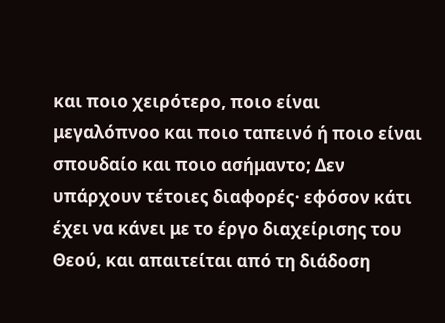και ποιο χειρότερο, ποιο είναι μεγαλόπνοο και ποιο ταπεινό ή ποιο είναι σπουδαίο και ποιο ασήμαντο; Δεν υπάρχουν τέτοιες διαφορές· εφόσον κάτι έχει να κάνει με το έργο διαχείρισης του Θεού, και απαιτείται από τη διάδοση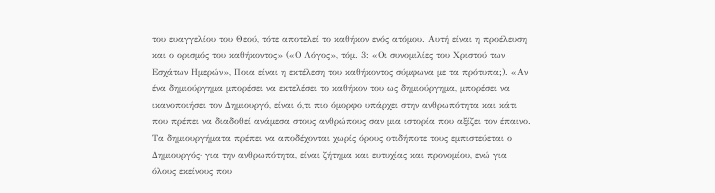του ευαγγελίου του Θεού, τότε αποτελεί το καθήκον ενός ατόμου. Αυτή είναι η προέλευση και ο ορισμός του καθήκοντος» («Ο Λόγος», τόμ. 3: «Οι συνομιλίες του Χριστού των Εσχάτων Ημερών», Ποια είναι η εκτέλεση του καθήκοντος σύμφωνα με τα πρότυπα;). «Αν ένα δημιούργημα μπορέσει να εκτελέσει το καθήκον του ως δημιούργημα, μπορέσει να ικανοποιήσει τον Δημιουργό, είναι ό,τι πιο όμορφο υπάρχει στην ανθρωπότητα και κάτι που πρέπει να διαδοθεί ανάμεσα στους ανθρώπους σαν μια ιστορία που αξίζει τον έπαινο. Τα δημιουργήματα πρέπει να αποδέχονται χωρίς όρους οτιδήποτε τους εμπιστεύεται ο Δημιουργός· για την ανθρωπότητα, είναι ζήτημα και ευτυχίας και προνομίου, ενώ για όλους εκείνους που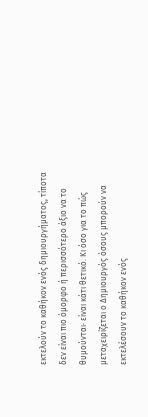εκτελούν το καθήκον ενός δημιουργήματος, τίποτα δεν είναι πιο όμορφο ή περισσότερο άξιο να το θυμούνται· είναι κάτι θετικό. Κι όσο για το πώς μεταχειρίζεται ο Δημιουργός όσους μπορούν να εκτελέσουν το καθήκον ενός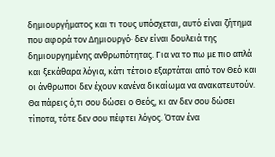δημιουργήματος και τι τους υπόσχεται, αυτό είναι ζήτημα που αφορά τον Δημιουργό· δεν είναι δουλειά της δημιουργημένης ανθρωπότητας. Για να το πω με πιο απλά και ξεκάθαρα λόγια, κάτι τέτοιο εξαρτάται από τον Θεό και οι άνθρωποι δεν έχουν κανένα δικαίωμα να ανακατευτούν. Θα πάρεις ό,τι σου δώσει ο Θεός, κι αν δεν σου δώσει τίποτα, τότε δεν σου πέφτει λόγος. Όταν ένα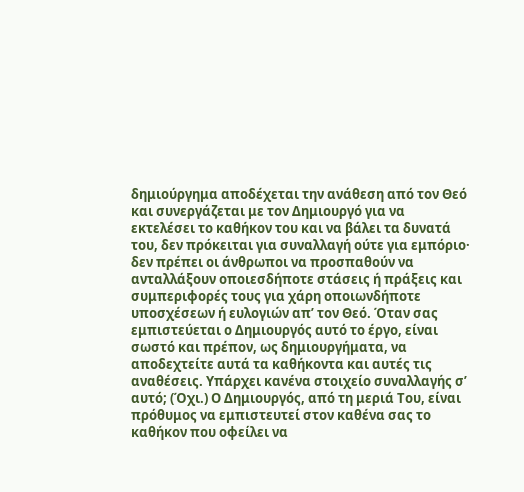δημιούργημα αποδέχεται την ανάθεση από τον Θεό και συνεργάζεται με τον Δημιουργό για να εκτελέσει το καθήκον του και να βάλει τα δυνατά του, δεν πρόκειται για συναλλαγή ούτε για εμπόριο· δεν πρέπει οι άνθρωποι να προσπαθούν να ανταλλάξουν οποιεσδήποτε στάσεις ή πράξεις και συμπεριφορές τους για χάρη οποιωνδήποτε υποσχέσεων ή ευλογιών απ’ τον Θεό. Όταν σας εμπιστεύεται ο Δημιουργός αυτό το έργο, είναι σωστό και πρέπον, ως δημιουργήματα, να αποδεχτείτε αυτά τα καθήκοντα και αυτές τις αναθέσεις. Υπάρχει κανένα στοιχείο συναλλαγής σ’ αυτό; (Όχι.) Ο Δημιουργός, από τη μεριά Του, είναι πρόθυμος να εμπιστευτεί στον καθένα σας το καθήκον που οφείλει να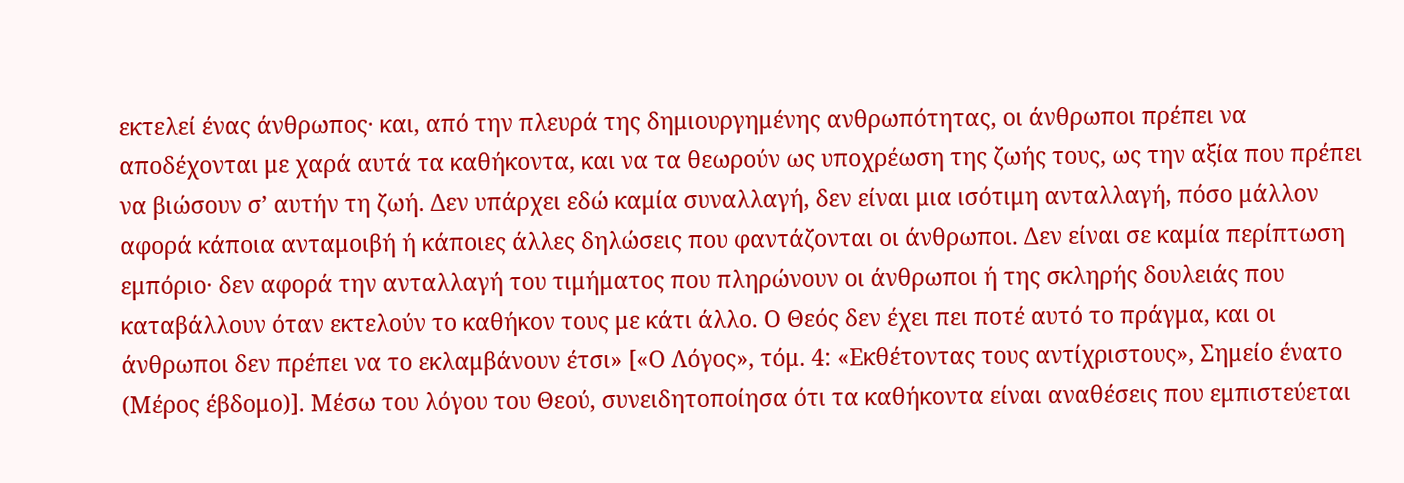εκτελεί ένας άνθρωπος· και, από την πλευρά της δημιουργημένης ανθρωπότητας, οι άνθρωποι πρέπει να αποδέχονται με χαρά αυτά τα καθήκοντα, και να τα θεωρούν ως υποχρέωση της ζωής τους, ως την αξία που πρέπει να βιώσουν σ’ αυτήν τη ζωή. Δεν υπάρχει εδώ καμία συναλλαγή, δεν είναι μια ισότιμη ανταλλαγή, πόσο μάλλον αφορά κάποια ανταμοιβή ή κάποιες άλλες δηλώσεις που φαντάζονται οι άνθρωποι. Δεν είναι σε καμία περίπτωση εμπόριο· δεν αφορά την ανταλλαγή του τιμήματος που πληρώνουν οι άνθρωποι ή της σκληρής δουλειάς που καταβάλλουν όταν εκτελούν το καθήκον τους με κάτι άλλο. Ο Θεός δεν έχει πει ποτέ αυτό το πράγμα, και οι άνθρωποι δεν πρέπει να το εκλαμβάνουν έτσι» [«Ο Λόγος», τόμ. 4: «Εκθέτοντας τους αντίχριστους», Σημείο ένατο (Μέρος έβδομο)]. Μέσω του λόγου του Θεού, συνειδητοποίησα ότι τα καθήκοντα είναι αναθέσεις που εμπιστεύεται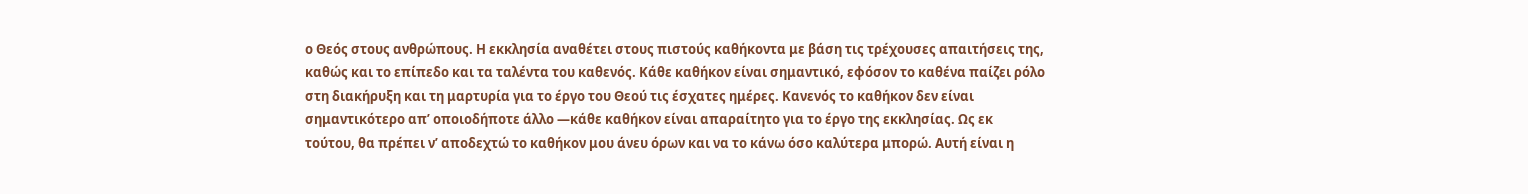ο Θεός στους ανθρώπους. Η εκκλησία αναθέτει στους πιστούς καθήκοντα με βάση τις τρέχουσες απαιτήσεις της, καθώς και το επίπεδο και τα ταλέντα του καθενός. Κάθε καθήκον είναι σημαντικό, εφόσον το καθένα παίζει ρόλο στη διακήρυξη και τη μαρτυρία για το έργο του Θεού τις έσχατες ημέρες. Κανενός το καθήκον δεν είναι σημαντικότερο απ’ οποιοδήποτε άλλο —κάθε καθήκον είναι απαραίτητο για το έργο της εκκλησίας. Ως εκ τούτου, θα πρέπει ν’ αποδεχτώ το καθήκον μου άνευ όρων και να το κάνω όσο καλύτερα μπορώ. Αυτή είναι η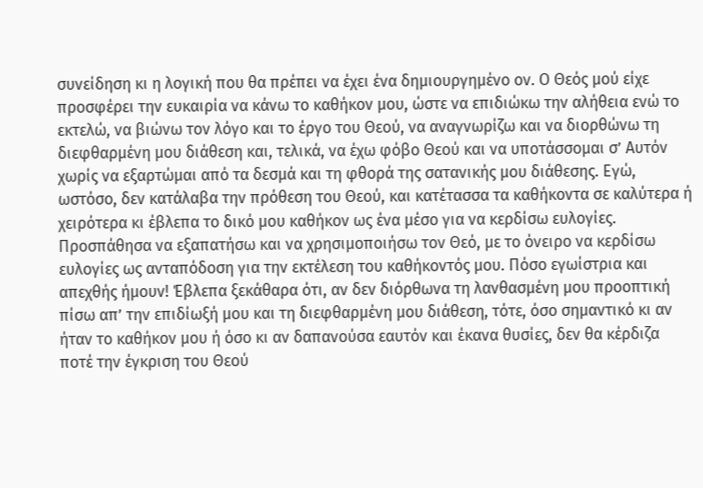συνείδηση κι η λογική που θα πρέπει να έχει ένα δημιουργημένο ον. Ο Θεός μού είχε προσφέρει την ευκαιρία να κάνω το καθήκον μου, ώστε να επιδιώκω την αλήθεια ενώ το εκτελώ, να βιώνω τον λόγο και το έργο του Θεού, να αναγνωρίζω και να διορθώνω τη διεφθαρμένη μου διάθεση και, τελικά, να έχω φόβο Θεού και να υποτάσσομαι σ’ Αυτόν χωρίς να εξαρτώμαι από τα δεσμά και τη φθορά της σατανικής μου διάθεσης. Εγώ, ωστόσο, δεν κατάλαβα την πρόθεση του Θεού, και κατέτασσα τα καθήκοντα σε καλύτερα ή χειρότερα κι έβλεπα το δικό μου καθήκον ως ένα μέσο για να κερδίσω ευλογίες. Προσπάθησα να εξαπατήσω και να χρησιμοποιήσω τον Θεό, με το όνειρο να κερδίσω ευλογίες ως ανταπόδοση για την εκτέλεση του καθήκοντός μου. Πόσο εγωίστρια και απεχθής ήμουν! Έβλεπα ξεκάθαρα ότι, αν δεν διόρθωνα τη λανθασμένη μου προοπτική πίσω απ’ την επιδίωξή μου και τη διεφθαρμένη μου διάθεση, τότε, όσο σημαντικό κι αν ήταν το καθήκον μου ή όσο κι αν δαπανούσα εαυτόν και έκανα θυσίες, δεν θα κέρδιζα ποτέ την έγκριση του Θεού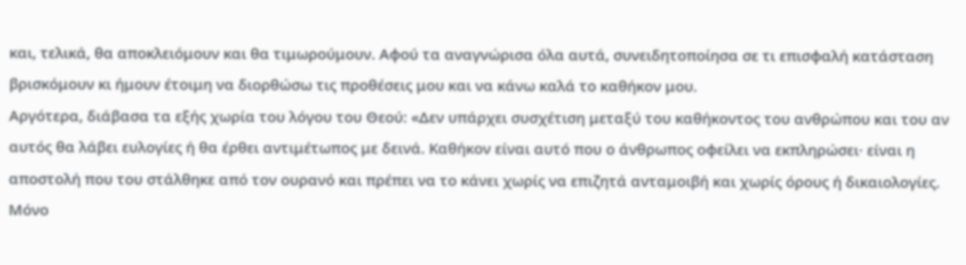και, τελικά, θα αποκλειόμουν και θα τιμωρούμουν. Αφού τα αναγνώρισα όλα αυτά, συνειδητοποίησα σε τι επισφαλή κατάσταση βρισκόμουν κι ήμουν έτοιμη να διορθώσω τις προθέσεις μου και να κάνω καλά το καθήκον μου.
Αργότερα, διάβασα τα εξής χωρία του λόγου του Θεού: «Δεν υπάρχει συσχέτιση μεταξύ του καθήκοντος του ανθρώπου και του αν αυτός θα λάβει ευλογίες ή θα έρθει αντιμέτωπος με δεινά. Καθήκον είναι αυτό που ο άνθρωπος οφείλει να εκπληρώσει· είναι η αποστολή που του στάλθηκε από τον ουρανό και πρέπει να το κάνει χωρίς να επιζητά ανταμοιβή και χωρίς όρους ή δικαιολογίες. Μόνο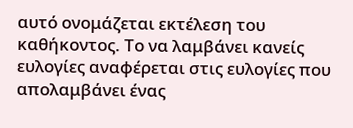αυτό ονομάζεται εκτέλεση του καθήκοντος. Το να λαμβάνει κανείς ευλογίες αναφέρεται στις ευλογίες που απολαμβάνει ένας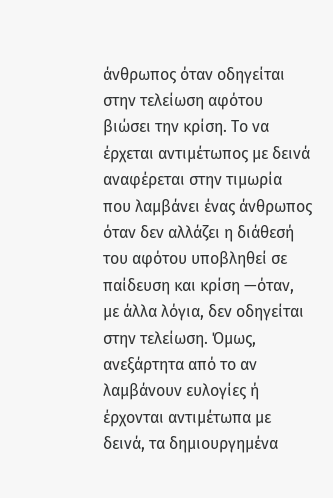άνθρωπος όταν οδηγείται στην τελείωση αφότου βιώσει την κρίση. Το να έρχεται αντιμέτωπος με δεινά αναφέρεται στην τιμωρία που λαμβάνει ένας άνθρωπος όταν δεν αλλάζει η διάθεσή του αφότου υποβληθεί σε παίδευση και κρίση —όταν, με άλλα λόγια, δεν οδηγείται στην τελείωση. Όμως, ανεξάρτητα από το αν λαμβάνουν ευλογίες ή έρχονται αντιμέτωπα με δεινά, τα δημιουργημένα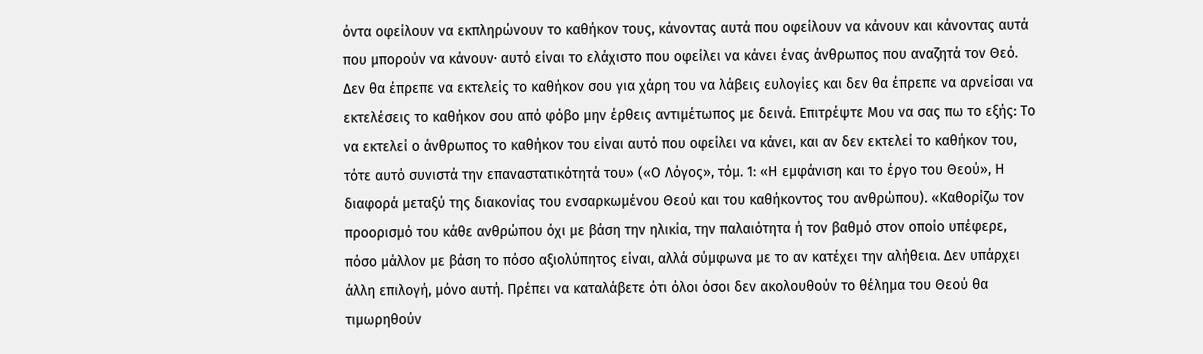όντα οφείλουν να εκπληρώνουν το καθήκον τους, κάνοντας αυτά που οφείλουν να κάνουν και κάνοντας αυτά που μπορούν να κάνουν· αυτό είναι το ελάχιστο που οφείλει να κάνει ένας άνθρωπος που αναζητά τον Θεό. Δεν θα έπρεπε να εκτελείς το καθήκον σου για χάρη του να λάβεις ευλογίες και δεν θα έπρεπε να αρνείσαι να εκτελέσεις το καθήκον σου από φόβο μην έρθεις αντιμέτωπος με δεινά. Επιτρέψτε Μου να σας πω το εξής: Το να εκτελεί ο άνθρωπος το καθήκον του είναι αυτό που οφείλει να κάνει, και αν δεν εκτελεί το καθήκον του, τότε αυτό συνιστά την επαναστατικότητά του» («Ο Λόγος», τόμ. 1: «Η εμφάνιση και το έργο του Θεού», Η διαφορά μεταξύ της διακονίας του ενσαρκωμένου Θεού και του καθήκοντος του ανθρώπου). «Καθορίζω τον προορισμό του κάθε ανθρώπου όχι με βάση την ηλικία, την παλαιότητα ή τον βαθμό στον οποίο υπέφερε, πόσο μάλλον με βάση το πόσο αξιολύπητος είναι, αλλά σύμφωνα με το αν κατέχει την αλήθεια. Δεν υπάρχει άλλη επιλογή, μόνο αυτή. Πρέπει να καταλάβετε ότι όλοι όσοι δεν ακολουθούν το θέλημα του Θεού θα τιμωρηθούν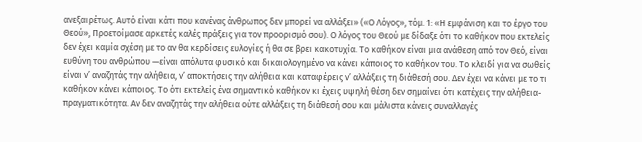ανεξαιρέτως. Αυτό είναι κάτι που κανένας άνθρωπος δεν μπορεί να αλλάξει» («Ο Λόγος», τόμ. 1: «Η εμφάνιση και το έργο του Θεού», Προετοίμασε αρκετές καλές πράξεις για τον προορισμό σου). Ο λόγος του Θεού με δίδαξε ότι το καθήκον που εκτελείς δεν έχει καμία σχέση με το αν θα κερδίσεις ευλογίες ή θα σε βρει κακοτυχία. Το καθήκον είναι μια ανάθεση από τον Θεό, είναι ευθύνη του ανθρώπου —είναι απόλυτα φυσικό και δικαιολογημένο να κάνει κάποιος το καθήκον του. Το κλειδί για να σωθείς είναι ν’ αναζητάς την αλήθεια, ν’ αποκτήσεις την αλήθεια και καταφέρεις ν’ αλλάξεις τη διάθεσή σου. Δεν έχει να κάνει με το τι καθήκον κάνει κάποιος. Το ότι εκτελείς ένα σημαντικό καθήκον κι έχεις υψηλή θέση δεν σημαίνει ότι κατέχεις την αλήθεια-πραγματικότητα. Αν δεν αναζητάς την αλήθεια ούτε αλλάξεις τη διάθεσή σου και μάλιστα κάνεις συναλλαγές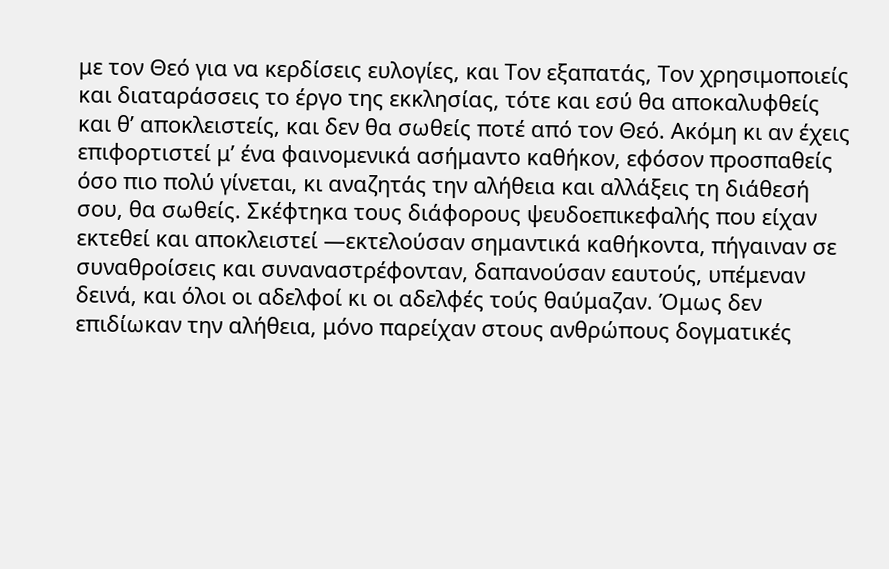με τον Θεό για να κερδίσεις ευλογίες, και Τον εξαπατάς, Τον χρησιμοποιείς και διαταράσσεις το έργο της εκκλησίας, τότε και εσύ θα αποκαλυφθείς και θ’ αποκλειστείς, και δεν θα σωθείς ποτέ από τον Θεό. Ακόμη κι αν έχεις επιφορτιστεί μ’ ένα φαινομενικά ασήμαντο καθήκον, εφόσον προσπαθείς όσο πιο πολύ γίνεται, κι αναζητάς την αλήθεια και αλλάξεις τη διάθεσή σου, θα σωθείς. Σκέφτηκα τους διάφορους ψευδοεπικεφαλής που είχαν εκτεθεί και αποκλειστεί —εκτελούσαν σημαντικά καθήκοντα, πήγαιναν σε συναθροίσεις και συναναστρέφονταν, δαπανούσαν εαυτούς, υπέμεναν δεινά, και όλοι οι αδελφοί κι οι αδελφές τούς θαύμαζαν. Όμως δεν επιδίωκαν την αλήθεια, μόνο παρείχαν στους ανθρώπους δογματικές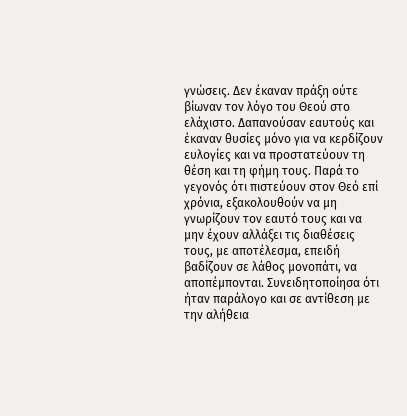γνώσεις. Δεν έκαναν πράξη ούτε βίωναν τον λόγο του Θεού στο ελάχιστο. Δαπανούσαν εαυτούς και έκαναν θυσίες μόνο για να κερδίζουν ευλογίες και να προστατεύουν τη θέση και τη φήμη τους. Παρά το γεγονός ότι πιστεύουν στον Θεό επί χρόνια, εξακολουθούν να μη γνωρίζουν τον εαυτό τους και να μην έχουν αλλάξει τις διαθέσεις τους, με αποτέλεσμα, επειδή βαδίζουν σε λάθος μονοπάτι, να αποπέμπονται. Συνειδητοποίησα ότι ήταν παράλογο και σε αντίθεση με την αλήθεια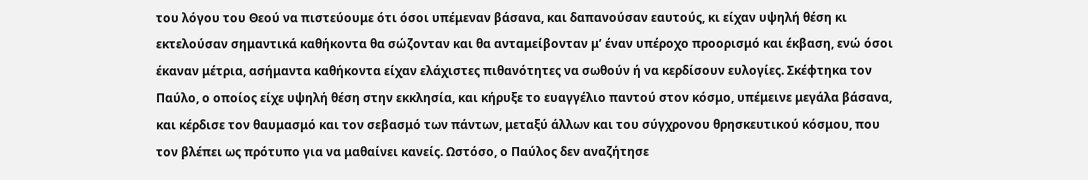του λόγου του Θεού να πιστεύουμε ότι όσοι υπέμεναν βάσανα, και δαπανούσαν εαυτούς, κι είχαν υψηλή θέση κι εκτελούσαν σημαντικά καθήκοντα θα σώζονταν και θα ανταμείβονταν μ’ έναν υπέροχο προορισμό και έκβαση, ενώ όσοι έκαναν μέτρια, ασήμαντα καθήκοντα είχαν ελάχιστες πιθανότητες να σωθούν ή να κερδίσουν ευλογίες. Σκέφτηκα τον Παύλο, ο οποίος είχε υψηλή θέση στην εκκλησία, και κήρυξε το ευαγγέλιο παντού στον κόσμο, υπέμεινε μεγάλα βάσανα, και κέρδισε τον θαυμασμό και τον σεβασμό των πάντων, μεταξύ άλλων και του σύγχρονου θρησκευτικού κόσμου, που τον βλέπει ως πρότυπο για να μαθαίνει κανείς. Ωστόσο, ο Παύλος δεν αναζήτησε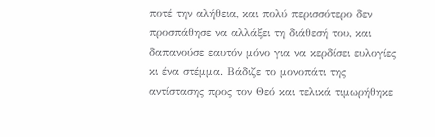ποτέ την αλήθεια, και πολύ περισσότερο δεν προσπάθησε να αλλάξει τη διάθεσή του, και δαπανούσε εαυτόν μόνο για να κερδίσει ευλογίες κι ένα στέμμα. Βάδιζε το μονοπάτι της αντίστασης προς τον Θεό και τελικά τιμωρήθηκε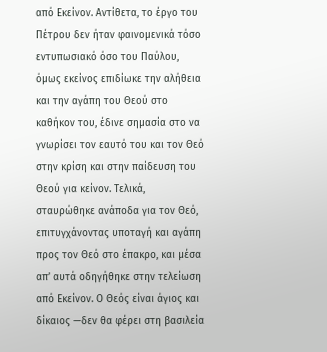από Εκείνον. Αντίθετα, το έργο του Πέτρου δεν ήταν φαινομενικά τόσο εντυπωσιακό όσο του Παύλου, όμως εκείνος επιδίωκε την αλήθεια και την αγάπη του Θεού στο καθήκον του, έδινε σημασία στο να γνωρίσει τον εαυτό του και τον Θεό στην κρίση και στην παίδευση του Θεού για κείνον. Τελικά, σταυρώθηκε ανάποδα για τον Θεό, επιτυγχάνοντας υποταγή και αγάπη προς τον Θεό στο έπακρο, και μέσα απ’ αυτά οδηγήθηκε στην τελείωση από Εκείνον. Ο Θεός είναι άγιος και δίκαιος —δεν θα φέρει στη βασιλεία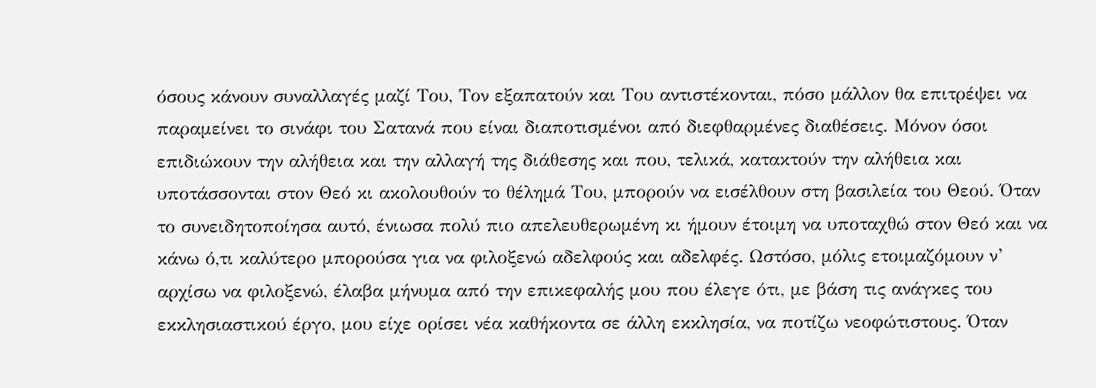όσους κάνουν συναλλαγές μαζί Του, Τον εξαπατούν και Του αντιστέκονται, πόσο μάλλον θα επιτρέψει να παραμείνει το σινάφι του Σατανά που είναι διαποτισμένοι από διεφθαρμένες διαθέσεις. Μόνον όσοι επιδιώκουν την αλήθεια και την αλλαγή της διάθεσης και που, τελικά, κατακτούν την αλήθεια και υποτάσσονται στον Θεό κι ακολουθούν το θέλημά Του, μπορούν να εισέλθουν στη βασιλεία του Θεού. Όταν το συνειδητοποίησα αυτό, ένιωσα πολύ πιο απελευθερωμένη κι ήμουν έτοιμη να υποταχθώ στον Θεό και να κάνω ό,τι καλύτερο μπορούσα για να φιλοξενώ αδελφούς και αδελφές. Ωστόσο, μόλις ετοιμαζόμουν ν’ αρχίσω να φιλοξενώ, έλαβα μήνυμα από την επικεφαλής μου που έλεγε ότι, με βάση τις ανάγκες του εκκλησιαστικού έργο, μου είχε ορίσει νέα καθήκοντα σε άλλη εκκλησία, να ποτίζω νεοφώτιστους. Όταν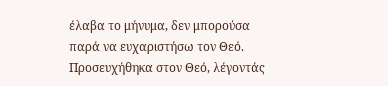έλαβα το μήνυμα, δεν μπορούσα παρά να ευχαριστήσω τον Θεό. Προσευχήθηκα στον Θεό, λέγοντάς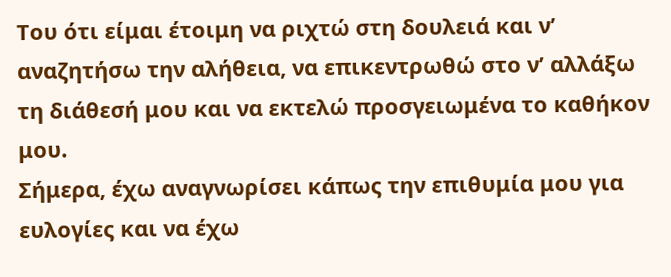Του ότι είμαι έτοιμη να ριχτώ στη δουλειά και ν’ αναζητήσω την αλήθεια, να επικεντρωθώ στο ν’ αλλάξω τη διάθεσή μου και να εκτελώ προσγειωμένα το καθήκον μου.
Σήμερα, έχω αναγνωρίσει κάπως την επιθυμία μου για ευλογίες και να έχω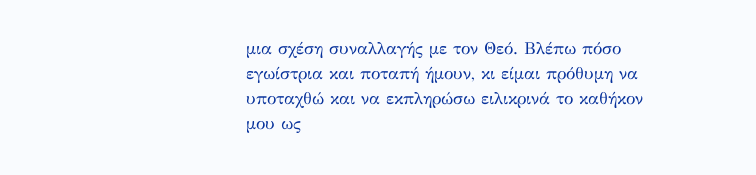μια σχέση συναλλαγής με τον Θεό. Βλέπω πόσο εγωίστρια και ποταπή ήμουν, κι είμαι πρόθυμη να υποταχθώ και να εκπληρώσω ειλικρινά το καθήκον μου ως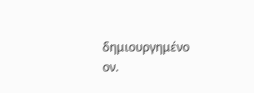δημιουργημένο ον.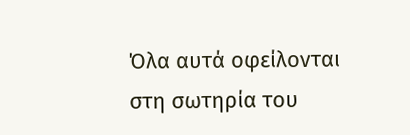Όλα αυτά οφείλονται στη σωτηρία του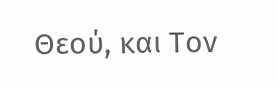Θεού, και Τον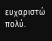ευχαριστώ πολύ.